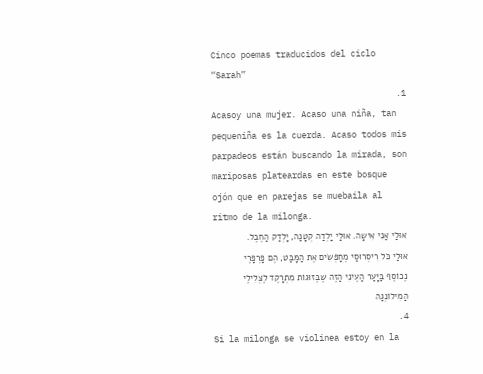Cinco poemas traducidos del ciclo “Sarah”
1.
Acasoy una mujer. Acaso una niña, tan pequeniña es la cuerda. Acaso todos mis parpadeos están buscando la mirada, son mariposas plateardas en este bosque ojón que en parejas se muebaila al ritmo de la milonga.
אוּלַי אַנִי אִישָה. אוּלַי יָלְדַה קְטָנַה, יָלְדַק הַחֶבֶל. אוּלַי כֹּל רִיסְרוּסַי מֶחָפְּשִׂים אֶת הַמָּבַּט, הֶם פָּרְפָּרֶי נֶכוֹסֶף בַּיָעַר הַעֶינִי הַזֶה שֶבֶּזוּגוֹת מִתְרָקֶד לֶצְלִילֶי הַמִילוֹנְגַה
4.
Si la milonga se violinea estoy en la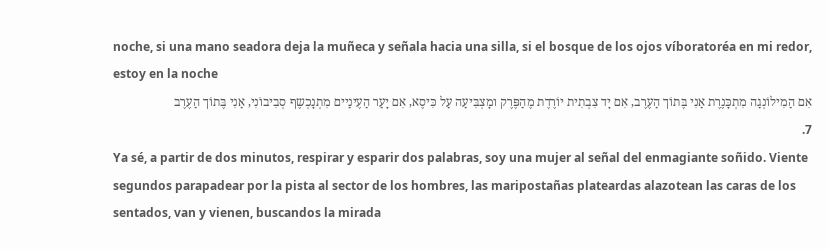noche, si una mano seadora deja la muñeca y señala hacia una silla, si el bosque de los ojos víboratoréa en mi redor, estoy en la noche
אִם הַמִילוֹנְגַה מִתְכָּנֶרֶת אַנִי בֶּתוֹך הַעֶרֶב, אִם יָד צִבְתִית יוֹרֶדֶת מֶהַפֶּרֶק ומָצְבִּיעַה עַל כִּיסֶא, אִם יָעַר הַעֶינַיים מִתְנָכְשֶף סְבִיבוֹנִי, אַנִי בֶּתוֹך הַעֶרֶב
7.
Ya sé, a partir de dos minutos, respirar y esparir dos palabras, soy una mujer al señal del enmagiante soñido. Viente segundos parapadear por la pista al sector de los hombres, las maripostañas plateardas alazotean las caras de los sentados, van y vienen, buscandos la mirada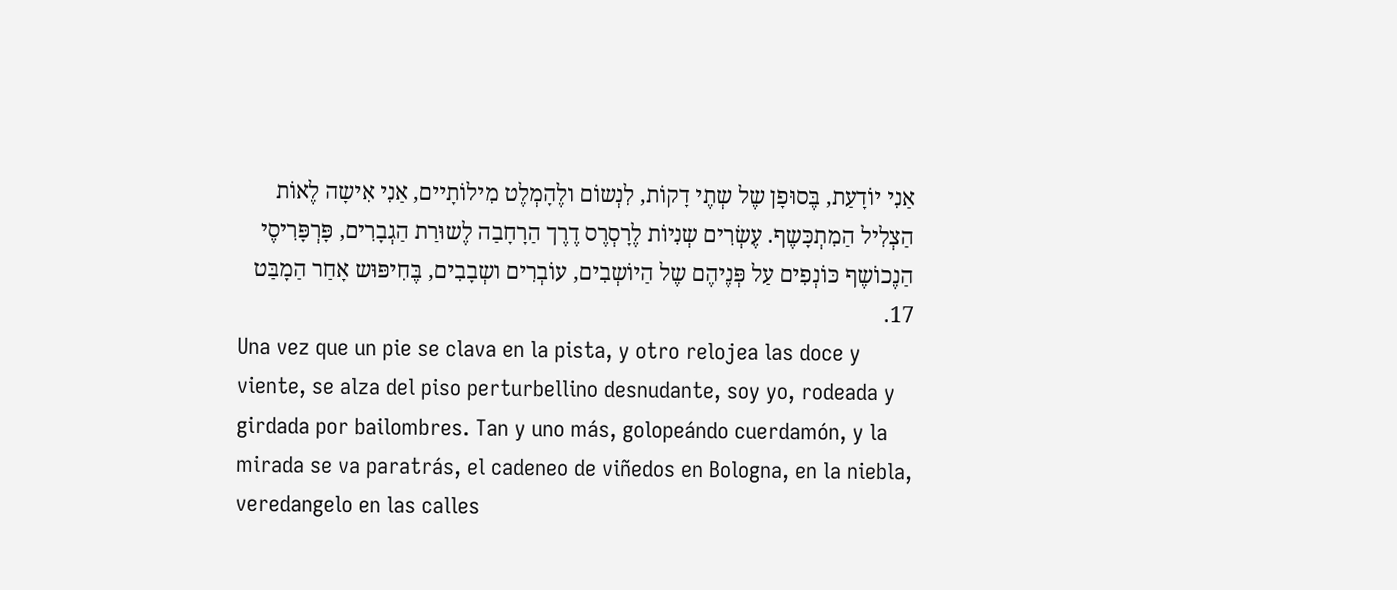אַנִי יוֹדָעַת, בֶּסוּפָן שֶל שְתֶי דָקוֹת, לִנְשוֹם ולֶהָמְלֶט מִילוֹתָיים, אַנִי אִישָה לֶאוֹת הַצְלִיל הַמִתְכָּשֶף. עֶשְׂרִים שְנִיוֹת לֶרָסְרֶס דֶרֶך הַרָחָבַה לֶשוּרַת הַגְבָרִים, פָּרְפָּרִיסֶי הַנֶכוֹשֶף כּוֹנְפִים עַל פְּנֶיהֶם שֶל הַיוֹשְבִים, עוֹבְרִים ושְבָבִים, בֶּחִיפּוּש אָחַר הַמָבַּט
17.
Una vez que un pie se clava en la pista, y otro relojea las doce y viente, se alza del piso perturbellino desnudante, soy yo, rodeada y girdada por bailombres. Tan y uno más, golopeándo cuerdamón, y la mirada se va paratrás, el cadeneo de viñedos en Bologna, en la niebla, veredangelo en las calles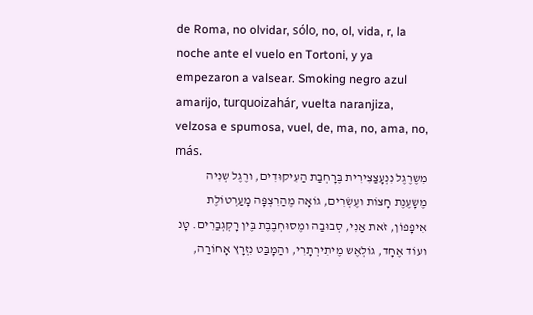de Roma, no olvidar, sólo, no, ol, vida, r, la noche ante el vuelo en Tortoni, y ya empezaron a valsear. Smoking negro azul amarijo, turquoizahár, vuelta naranjiza, velzosa e spumosa, vuel, de, ma, no, ama, no, más.
מִשֶרֶגֶל נִנְעָצַצִירִית בֶּרָחְבַת הַעִיקוּדִים, ורֶגֶל שְנִיה מֶשָעֶנֶת חָצוֹת ועֶשְׂרִים, גוֹאָה מֶהַרִצְפָּה מָעַרְטוֹלֶת אִיפָפוֹן, זֹאת אַנִי, סְבוּבַה ומֶסוּחְבֶבֶת בֶּין רָקְגְבַרִים. טָנ ועוֹד אֶחָד, גוֹלְאֶש מֶיתִירְתָרִי, והַמָבַּט נִזְרָץ אָחוֹרַה,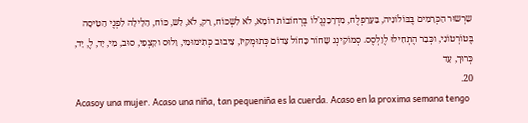שִרְשוּר הַכְּרָמִים בֶּבּוֹלוֹנִיה, בַּעָרָפְלֶח, מִדְרָכַנְגֶ'לוֹ בֶּרְחוֹבוֹת רוֹמָא, לֹא לִשְכּוֹח, רַק, לֹא, לִש, כּוֹח, הַלָילָה לִפְנֶי הַטִיסָה בֶּטוֹרְטוֹנִי, וכְּבַר הֶתְחִילוּ לֶוַלְסֶס. סְמוֹקִינְג שָחוֹר כָּחוֹל צָדוֹם כְּתוּמְקִיז, צִיבוּב כְּתִימוּמִי, וַלוּס וקִצְפִי, סוּב, מִי, יָד, לֶ, יָד, כְּרוּך, עָד
20.
Acasoy una mujer. Acaso una niña, tan pequeniña es la cuerda. Acaso en la proxima semana tengo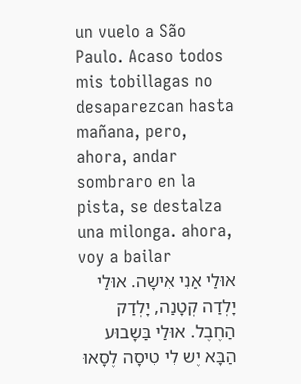un vuelo a São Paulo. Acaso todos mis tobillagas no desaparezcan hasta mañana, pero, ahora, andar sombraro en la pista, se destalza una milonga. ahora, voy a bailar
אוּלַי אַנִי אִישָה. אוּלַי יָלְדַה קְטָנַה, יָלְדַק הַחֶבֶל. אוּלַי בַּשָבוּע הַבָּא יֶש לִי טִיסָה לֶסָאוּ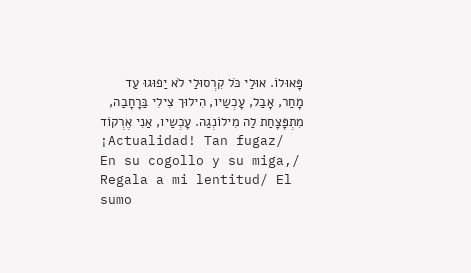פָּאוּלוֹ. אוּלַי כֹּל קִרְסוּלַי לֹא יַפוּגוּ עַד מָחַר, אָבַל, עָכְשַיו, הִילוּך צִילִי בַּרָחָבַה, מִתְפָּצָחַת לַה מִילוֹנְגַה. עָכְשַיו, אַנִי אֶרְקוֹד
¡Actualidad! Tan fugaz/ En su cogollo y su miga,/ Regala a mi lentitud/ El sumo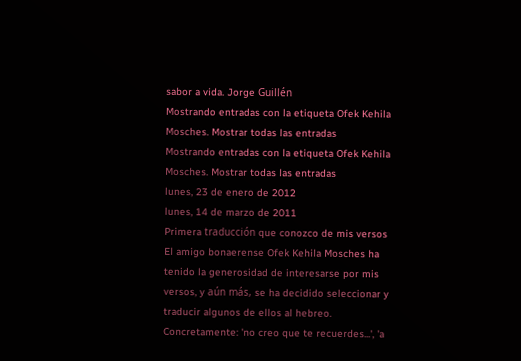sabor a vida. Jorge Guillén
Mostrando entradas con la etiqueta Ofek Kehila Mosches. Mostrar todas las entradas
Mostrando entradas con la etiqueta Ofek Kehila Mosches. Mostrar todas las entradas
lunes, 23 de enero de 2012
lunes, 14 de marzo de 2011
Primera traducción que conozco de mis versos
El amigo bonaerense Ofek Kehila Mosches ha tenido la generosidad de interesarse por mis versos, y aún más, se ha decidido seleccionar y traducir algunos de ellos al hebreo. Concretamente: 'no creo que te recuerdes...', 'a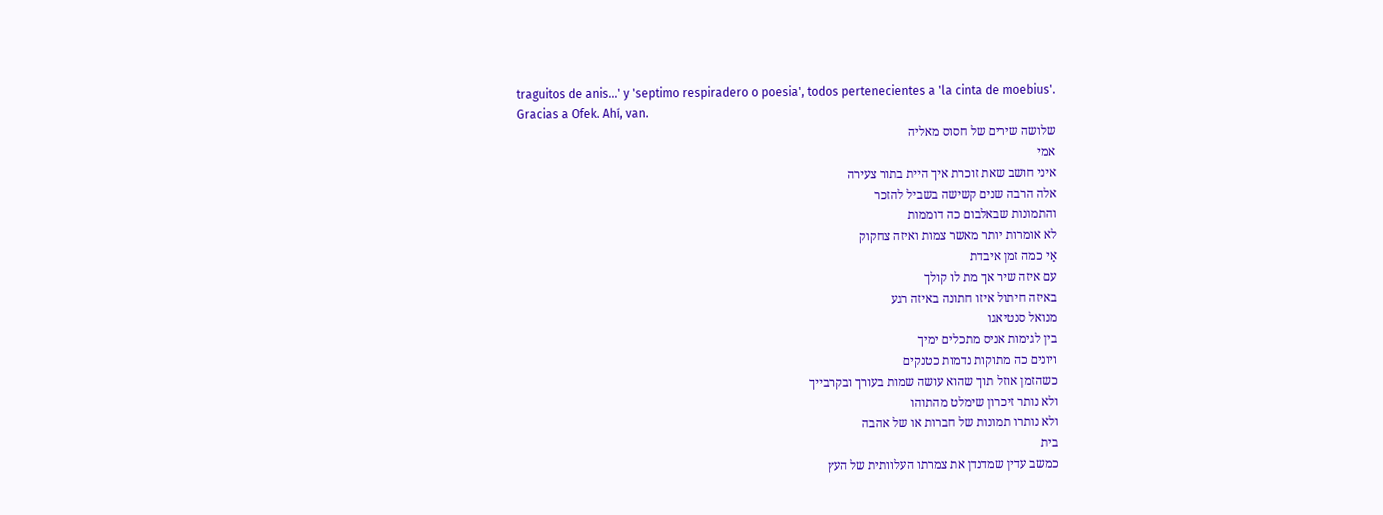traguitos de anis...' y 'septimo respiradero o poesia', todos pertenecientes a 'la cinta de moebius'.
Gracias a Ofek. Ahí, van.
שלושה שירים של חסוס מאליה
אמי
איני חושב שאת זוכרת איך היית בתור צעירה
אלה הרבה שנים קשישה בשביל להזכר
והתמונות שבאלבום כה דוממות
לא אומרות יותר מאשר צמות ואיזה צחקוק
אַי כמה זמן איבדת
עם איזה שיר אך מת לו קולך
באיזה חיתול איזו חתונה באיזה רגע
מנואל סנטיאגו
בין לגימות אניס מתכלים ימיך
ויונים כה מתוקות נדמות כטנקים
כשהזמן אוזל תוך שהוא עושה שמות בעורך ובקרבייך
ולא נותר זיכרון שימלט מהתוהו
ולא נותרו תמונות של חברות או של אהבה
בית
כמשב עדין שמדנדן את צמרתו העלוותית של העץ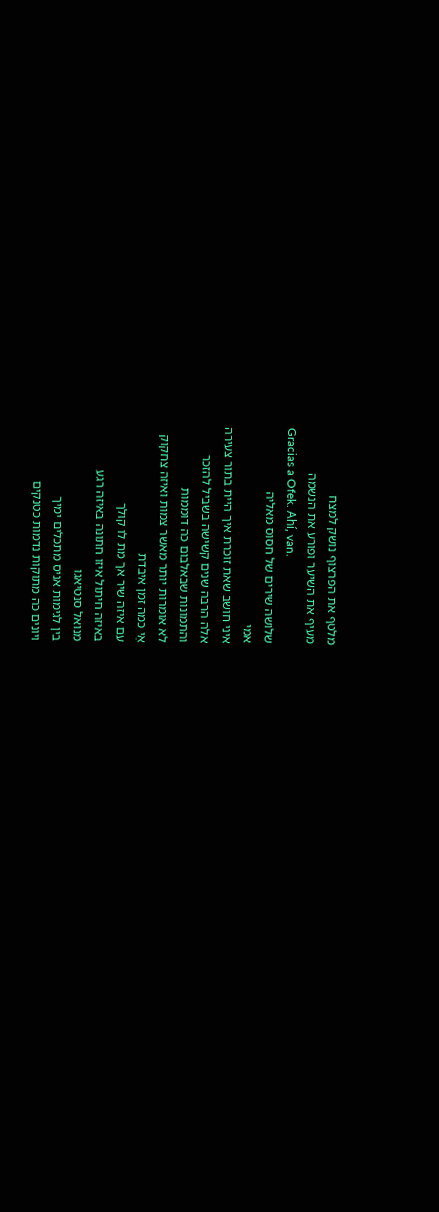מלטף את הפרצוף נושק למצח
מעיף את השיער ופורע את הנשמה
Gracias a Ofek. Ahí, van.
שלושה שירים של חסוס מאליה
אמי
איני חושב שאת זוכרת איך היית בתור צעירה
אלה הרבה שנים קשישה בשביל להזכר
והתמונות שבאלבום כה דוממות
לא אומרות יותר מאשר צמות ואיזה צחקוק
אַי כמה זמן איבדת
עם איזה שיר אך מת לו קולך
באיזה חיתול איזו חתונה באיזה רגע
מנואל סנטיאגו
בין לגימות אניס מתכלים ימיך
ויונים כה מתוקות נדמות כטנקים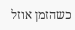כשהזמן אוזל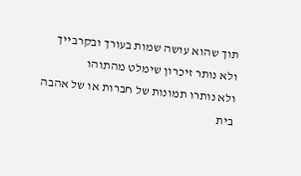תוך שהוא עושה שמות בעורך ובקרבייך
ולא נותר זיכרון שימלט מהתוהו
ולא נותרו תמונות של חברות או של אהבה
בית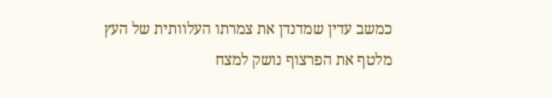כמשב עדין שמדנדן את צמרתו העלוותית של העץ
מלטף את הפרצוף נושק למצח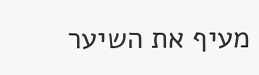מעיף את השיער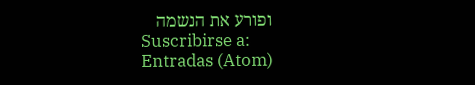ופורע את הנשמה
Suscribirse a:
Entradas (Atom)